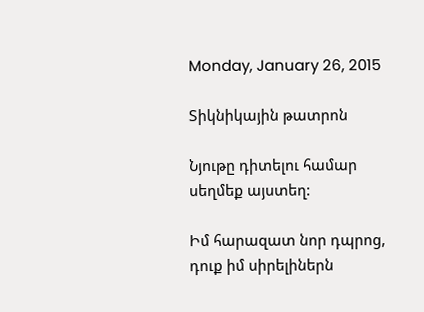Monday, January 26, 2015

Տիկնիկային թատրոն

Նյութը դիտելու համար սեղմեք այստեղ:

Իմ հարազատ նոր դպրոց, դուք իմ սիրելիներն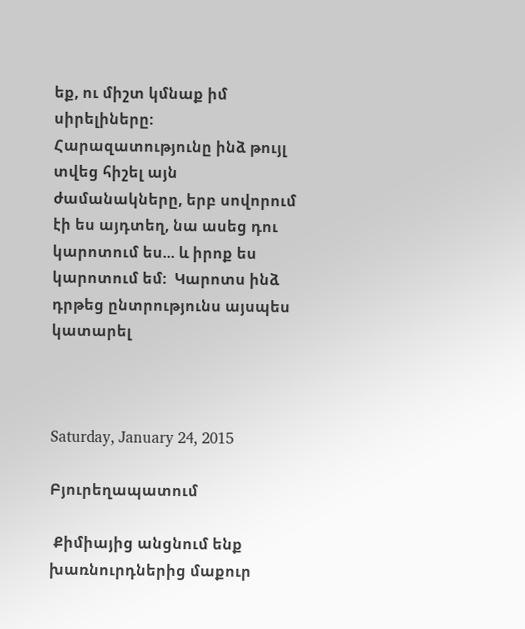եք, ու միշտ կմնաք իմ սիրելիները: Հարազատությունը ինձ թույլ տվեց հիշել այն ժամանակները, երբ սովորում էի ես այդտեղ, նա ասեց դու կարոտում ես... և իրոք ես կարոտում եմ:  Կարոտս ինձ դրթեց ընտրությունս այսպես կատարել



Saturday, January 24, 2015

Բյուրեղապատում

 Քիմիայից անցնում ենք խառնուրդներից մաքուր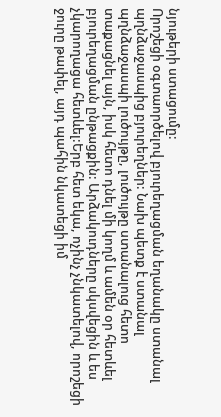նյութերի ստացումը:
Որոշեցի օգտաործելով բյուրեղացման եղանակը ստանալ պղնձաջասպից բյուրեղներ: Նախ պետք է ստանալ պղնձաջասպի լուծույթը, լուծույթը ստանալուց հետո տաքացնել այն, իսկ հետո դնել մի կողմ և ամեն օր հետևել բյուրեղացման ընթացքին: Արձակուդները սկսվեցին և ես չկարողացա հետևել:Երբ հետ եկա, ոչինչ չնկատելով, որոշեցի ջուրը թափել, այդ պահին նկատեցի իմ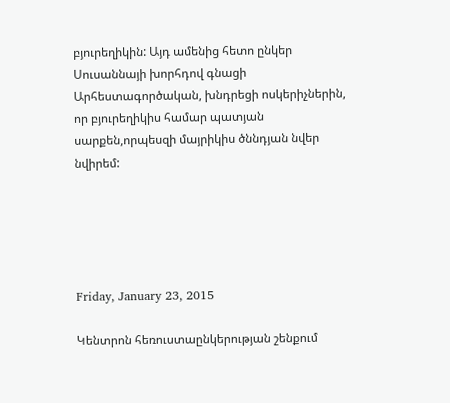բյուրեղիկին: Այդ ամենից հետո ընկեր Սուսաննայի խորհդով գնացի Արհեստագործական, խնդրեցի ոսկերիչներին, որ բյուրեղիկիս համար պատյան սարքեն,որպեսզի մայրիկիս ծննդյան նվեր նվիրեմ:





Friday, January 23, 2015

Կենտրոն հեռուստաընկերության շենքում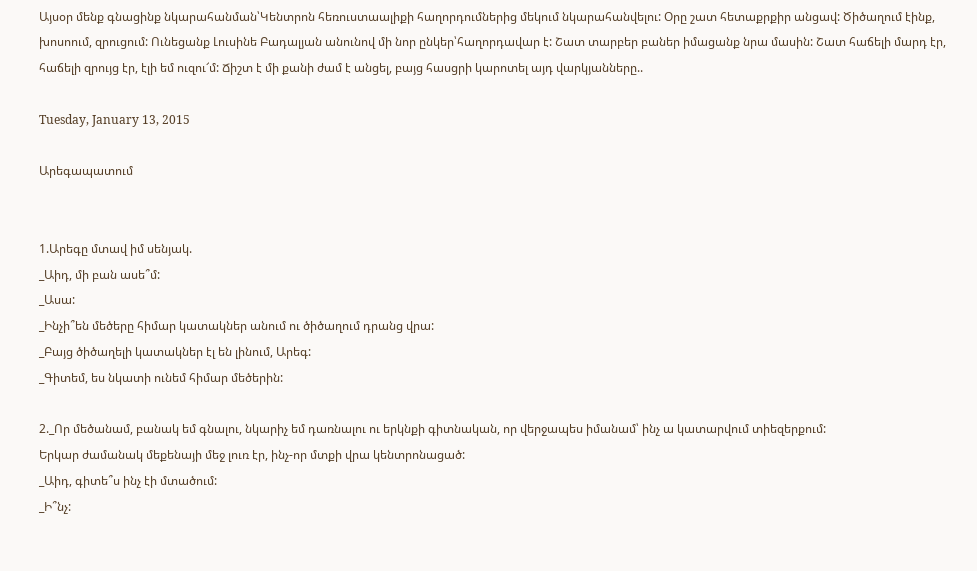Այսօր մենք գնացինք նկարահանման՝Կենտրոն հեռուստաալիքի հաղորդումներից մեկում նկարահանվելու: Օրը շատ հետաքրքիր անցավ: Ծիծաղում էինք, խոսոում, զրուցում: Ունեցանք Լուսինե Բադալյան անունով մի նոր ընկեր՝հաղորդավար է: Շատ տարբեր բաներ իմացանք նրա մասին: Շատ հաճելի մարդ էր, հաճելի զրույց էր, էլի եմ ուզու՜մ: Ճիշտ է մի քանի ժամ է անցել, բայց հասցրի կարոտել այդ վարկյանները..

Tuesday, January 13, 2015

Արեգապատում


1.Արեգը մտավ իմ սենյակ.
_Աիդ, մի բան ասե՞մ:
_Ասա:
_Ինչի՞են մեծերը հիմար կատակներ անում ու ծիծաղում դրանց վրա:
_Բայց ծիծաղելի կատակներ էլ են լինում, Արեգ:
_Գիտեմ, ես նկատի ունեմ հիմար մեծերին:

2._Որ մեծանամ, բանակ եմ գնալու, նկարիչ եմ դառնալու ու երկնքի գիտնական, որ վերջապես իմանամ՝ ինչ ա կատարվում տիեզերքում:
Երկար ժամանակ մեքենայի մեջ լուռ էր, ինչ-որ մտքի վրա կենտրոնացած:
_Աիդ, գիտե՞ս ինչ էի մտածում:
_Ի՞նչ: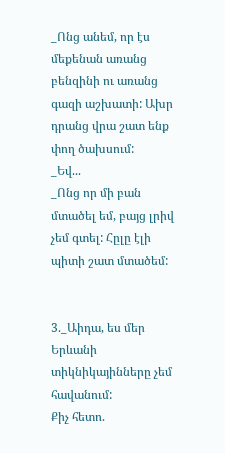_Ոնց անեմ, որ էս մեքենան առանց բենզինի ու առանց գազի աշխատի: Ախր դրանց վրա շատ ենք փող ծախսում:
_Եվ...
_Ոնց որ մի բան մտածել եմ, բայց լրիվ չեմ գտել: Հըլը էլի պիտի շատ մտածեմ:


3._Աիդա, ես մեր Երևանի տիկնիկայինները չեմ հավանում:
Քիչ հետո.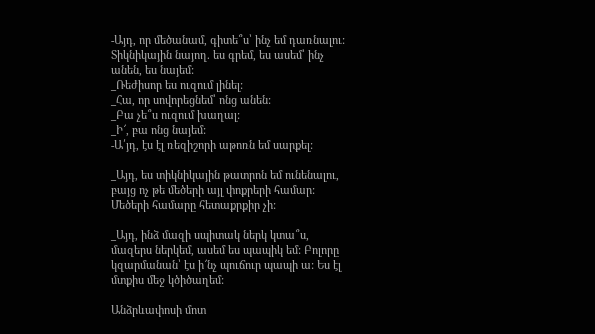-Այդ, որ մեծանամ, գիտե՞ս՝ ինչ եմ դառնալու: Տիկնիկային նայող. ես գրեմ, ես ասեմ՝ ինչ անեն, ես նայեմ:
_Ռեժիսոր ես ուզում լինել:
_Հա, որ սովորեցնեմ՝ ոնց անեն:
_Բա չե՞ս ուզում խաղալ:
_Ի՜, բա ոնց նայեմ:
-Ա՛յդ, էս էլ ռեզիշորի աթոռն եմ սարքել:

_Այդ, ես տիկնիկային թատրոն եմ ունենալու, բայց ոչ թե մեծերի այլ փոքրերի համար: Մեծերի համարը հետաքրքիր չի:

_Այդ, ինձ մազի սպիտակ ներկ կտա՞ս, մազերս ներկեմ, ասեմ ես պապիկ եմ: Բոլորը կզարմանան՝ էս ի՜նչ պուճուր պապի ա: Ես էլ մտքիս մեջ կծիծաղեմ:

Անձրևափոսի մոտ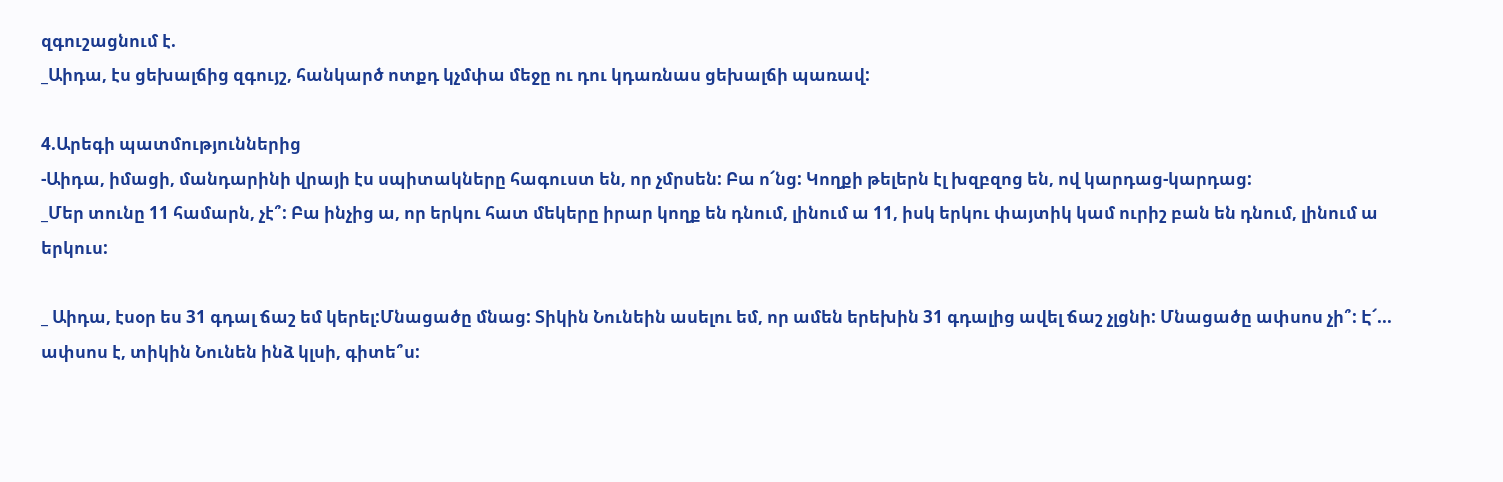զգուշացնում է.
_Աիդա, էս ցեխալճից զգույշ, հանկարծ ոտքդ կչմփա մեջը ու դու կդառնաս ցեխալճի պառավ:

4.Արեգի պատմություններից
-Աիդա, իմացի, մանդարինի վրայի էս սպիտակները հագուստ են, որ չմրսեն: Բա ո՜նց: Կողքի թելերն էլ խզբզոց են, ով կարդաց-կարդաց:
_Մեր տունը 11 համարն, չէ՞: Բա ինչից ա, որ երկու հատ մեկերը իրար կողք են դնում, լինում ա 11, իսկ երկու փայտիկ կամ ուրիշ բան են դնում, լինում ա երկուս:

_ Աիդա, էսօր ես 31 գդալ ճաշ եմ կերել:Մնացածը մնաց: Տիկին Նունեին ասելու եմ, որ ամեն երեխին 31 գդալից ավել ճաշ չլցնի: Մնացածը ափսոս չի՞: Է՜... ափսոս է, տիկին Նունեն ինձ կլսի, գիտե՞ս: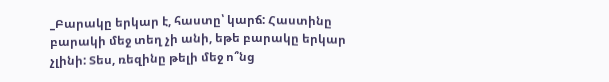_Բարակը երկար է, հաստը՝ կարճ: Հաստինը բարակի մեջ տեղ չի անի, եթե բարակը երկար չլինի: Տես, ռեզինը թելի մեջ ո՞նց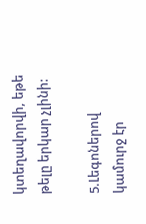կտեղավորվի, եթե թելը երկար չլինի:

5.Լեգոներով կամուրջ էր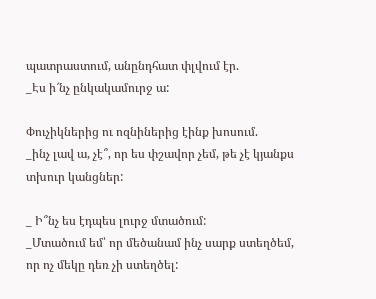պատրաստում, անընդհատ փլվում էր.
_Էս ի՜նչ ընկակամուրջ ա:

Փուչիկներից ու ոզնիներից էինք խոսում.
_ինչ լավ ա, չէ՞, որ ես փշավոր չեմ, թե չէ կյանքս տխուր կանցներ:

_ Ի՞նչ ես էդպես լուրջ մտածում:
_Մտածում եմ՝ որ մեծանամ ինչ սարք ստեղծեմ, որ ոչ մեկը դեռ չի ստեղծել: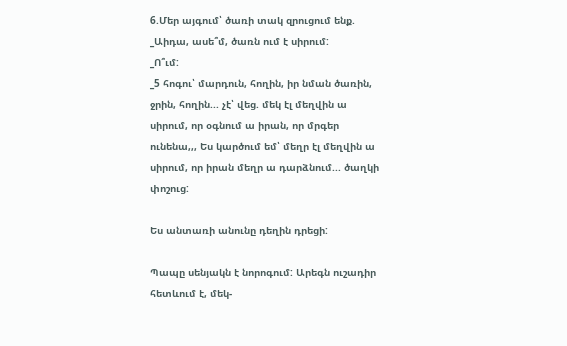6.Մեր այգում՝ ծառի տակ զրուցում ենք.
_Աիդա, ասե՞մ, ծառն ում է սիրում:
_Ո՞ւմ:
_5 հոգու՝ մարդուն, հողին, իր նման ծառին, ջրին, հողին... չէ՝ վեց. մեկ էլ մեղվին ա սիրում, որ օգնում ա իրան, որ մրգեր ունենա,,, Ես կարծում եմ՝ մեղր էլ մեղվին ա սիրում, որ իրան մեղր ա դարձնում... ծաղկի փոշուց:

Ես անտառի անունը դեղին դրեցի:

Պապը սենյակն է նորոգում: Արեգն ուշադիր հետևում է, մեկ-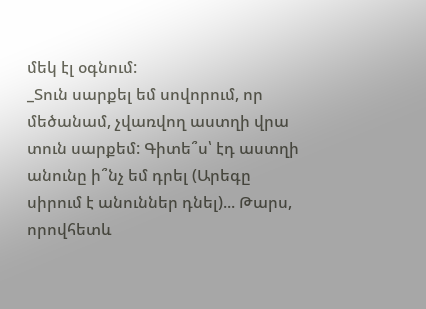մեկ էլ օգնում:
_Տուն սարքել եմ սովորում, որ մեծանամ, չվառվող աստղի վրա տուն սարքեմ: Գիտե՞ս՝ էդ աստղի անունը ի՞նչ եմ դրել (Արեգը սիրում է անուններ դնել)... Թարս, որովհետև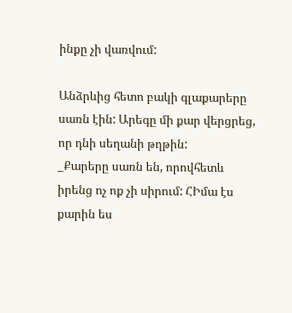ինքը չի վառվում:

Անձրևից հետո բակի գլաքարերը սառն էին: Արեգը մի քար վերցրեց, որ դնի սեղանի թղթին:
_Քարերը սառն են, որովհետև իրենց ոչ ոք չի սիրում: ՀԻմա էս քարին ես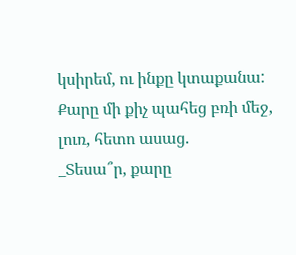կսիրեմ, ու ինքը կտաքանա:
Քարը մի քիչ պահեց բռի մեջ, լուռ, հետո ասաց.
_Տեսա՞ր, քարը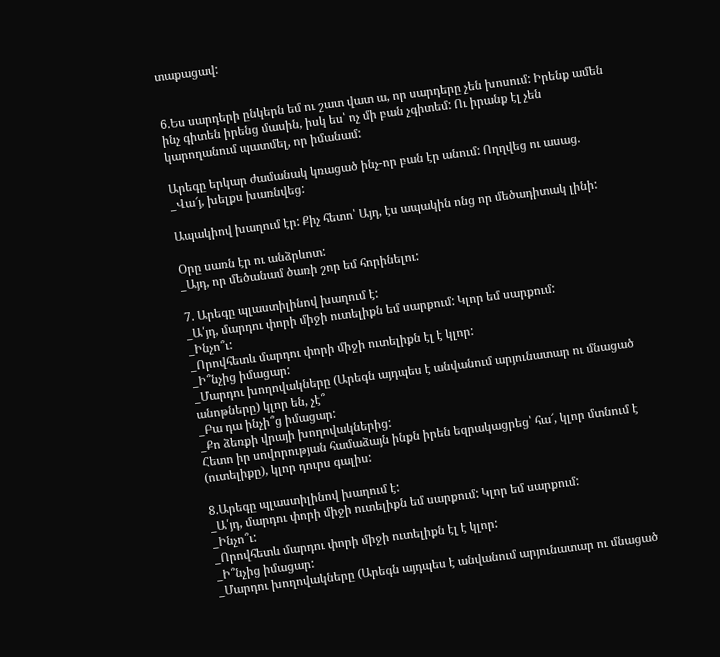տաքացավ:


6.Ես սարդերի ընկերն եմ ու շատ վատ ա, որ սարդերը չեն խոսում: Իրենք ամեն ինչ գիտեն իրենց մասին, իսկ ես՝ ոչ մի բան չգիտեմ: Ու իրանք էլ չեն կարողանում պատմել, որ իմանամ:

Արեգը երկար ժամանակ կռացած ինչ-որ բան էր անում: Ողղվեց ու ասաց.
_Վա՜յ, խելքս խառնվեց:

Ապակիով խաղում էր: Քիչ հետո՝ Այդ, էս ապակին ոնց որ մեծադիտակ լինի:

Օրը սառն էր ու անձրևոտ:
_Այդ, որ մեծանամ ծառի շոր եմ հորինելու:

7. Արեգը պլաստիլինով խաղում է:
_Ա՛յդ, մարդու փորի միջի ուտելիքն եմ սարքում: Կլոր եմ սարքում:
_Ինչո՞ւ:
_Որովհետև մարդու փորի միջի ուտելիքն էլ է կլոր:
_Ի՞նչից իմացար:
_Մարդու խողովակները (Արեգն այդպես է անվանում արյունատար ու մնացած անոթները) կլոր են, չէ՞
_Բա դա ինչի՞ց իմացար:
_Քո ձեռքի վրայի խողովակներից:
Հետո իր սովորության համաձայն ինքն իրեն եզրակացրեց՝ հա՜, կլոր մտնում է (ուտելիքը), կլոր դուրս գալիս:

8.Արեգը պլաստիլինով խաղում է:
_Ա՛յդ, մարդու փորի միջի ուտելիքն եմ սարքում: Կլոր եմ սարքում:
_Ինչո՞ւ:
_Որովհետև մարդու փորի միջի ուտելիքն էլ է կլոր:
_Ի՞նչից իմացար:
_Մարդու խողովակները (Արեգն այդպես է անվանում արյունատար ու մնացած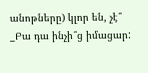անոթները) կլոր են, չէ՞
_Բա դա ինչի՞ց իմացար: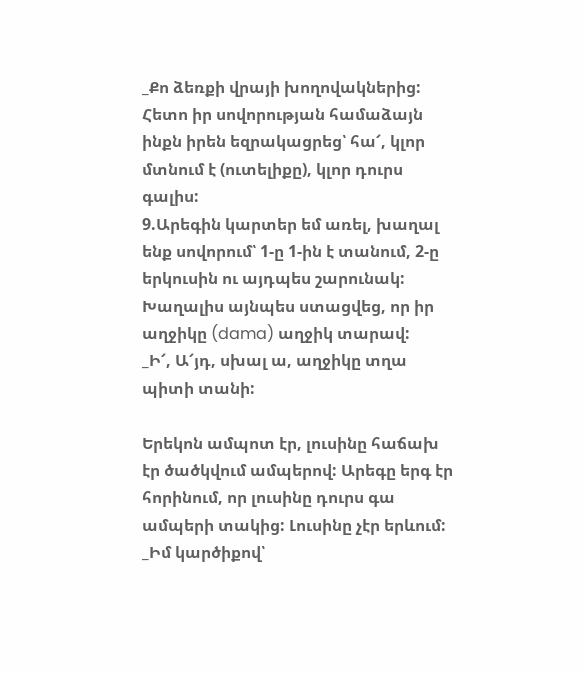_Քո ձեռքի վրայի խողովակներից:
Հետո իր սովորության համաձայն ինքն իրեն եզրակացրեց՝ հա՜, կլոր մտնում է (ուտելիքը), կլոր դուրս գալիս:
9.Արեգին կարտեր եմ առել, խաղալ ենք սովորում՝ 1-ը 1-ին է տանում, 2-ը երկուսին ու այդպես շարունակ: Խաղալիս այնպես ստացվեց, որ իր աղջիկը (dama) աղջիկ տարավ:
_Ի՜, Ա՜յդ, սխալ ա, աղջիկը տղա պիտի տանի:

Երեկոն ամպոտ էր, լուսինը հաճախ էր ծածկվում ամպերով: Արեգը երգ էր հորինում, որ լուսինը դուրս գա ամպերի տակից: Լուսինը չէր երևում:
_Իմ կարծիքով՝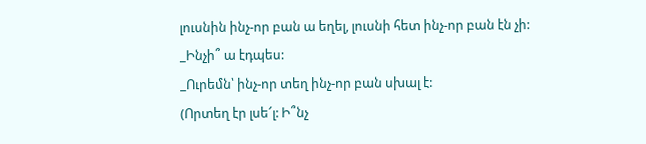լուսնին ինչ-որ բան ա եղել, լուսնի հետ ինչ-որ բան էն չի:
_Ինչի՞ ա էդպես:
_Ուրեմն՝ ինչ-որ տեղ ինչ-որ բան սխալ է:
(Որտեղ էր լսե՜լ: Ի՞նչ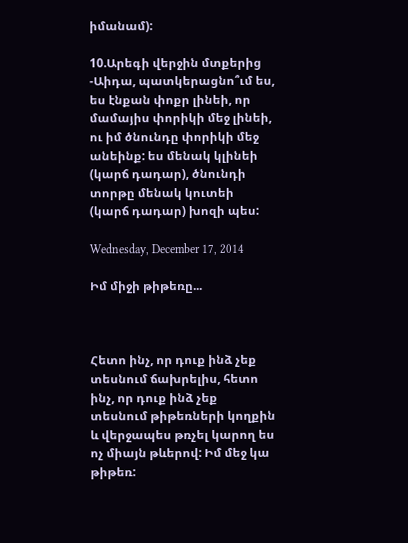իմանամ):

10.Արեգի վերջին մտքերից
-Աիդա, պատկերացնո՞ւմ ես, ես էնքան փոքր լինեի, որ մամայիս փորիկի մեջ լինեի, ու իմ ծնունդը փորիկի մեջ անեինք: ես մենակ կլինեի (կարճ դադար), ծնունդի տորթը մենակ կուտեի (կարճ դադար) խոզի պես:

Wednesday, December 17, 2014

Իմ միջի թիթեռը...



Հետո ինչ, որ դուք ինձ չեք տեսնում ճախրելիս, հետո ինչ, որ դուք ինձ չեք տեսնում թիթեռների կողքին և վերջապես թռչել կարող ես ոչ միայն թևերով: Իմ մեջ կա թիթեռ: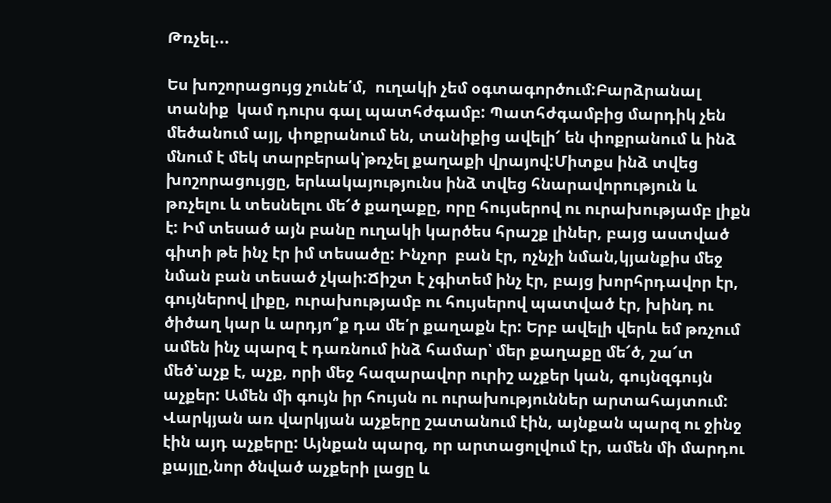Թռչել...

Ես խոշորացույց չունե՛մ,  ուղակի չեմ օգտագործում:Բարձրանալ տանիք  կամ դուրս գալ պատհժգամբ: Պատհժգամբից մարդիկ չեն մեծանում այլ, փոքրանում են, տանիքից ավելի՜ են փոքրանում և ինձ մնում է մեկ տարբերակ՝թռչել քաղաքի վրայով:Միտքս ինձ տվեց խոշորացույցը, երևակայությունս ինձ տվեց հնարավորություն և թռչելու և տեսնելու մե՜ծ քաղաքը, որը հույսերով ու ուրախությամբ լիքն է: Իմ տեսած այն բանը ուղակի կարծես հրաշք լիներ, բայց աստված գիտի թե ինչ էր իմ տեսածը: Ինչոր  բան էր, ոչնչի նման,կյանքիս մեջ նման բան տեսած չկաի:Ճիշտ է չգիտեմ ինչ էր, բայց խորհրդավոր էր, գույներով լիքը, ուրախությամբ ու հույսերով պատված էր, խինդ ու ծիծաղ կար և արդյո՞ք դա մե՛ր քաղաքն էր: Երբ ավելի վերև եմ թռչում ամեն ինչ պարզ է դառնում ինձ համար՝ մեր քաղաքը մե՜ծ, շա՜տ մեծ՝աչք է, աչք, որի մեջ հազարավոր ուրիշ աչքեր կան, գույնզգույն աչքեր: Ամեն մի գույն իր հույսն ու ուրախություններ արտահայտում: Վարկյան առ վարկյան աչքերը շատանում էին, այնքան պարզ ու ջինջ էին այդ աչքերը: Այնքան պարզ, որ արտացոլվում էր, ամեն մի մարդու քայլը,նոր ծնված աչքերի լացը և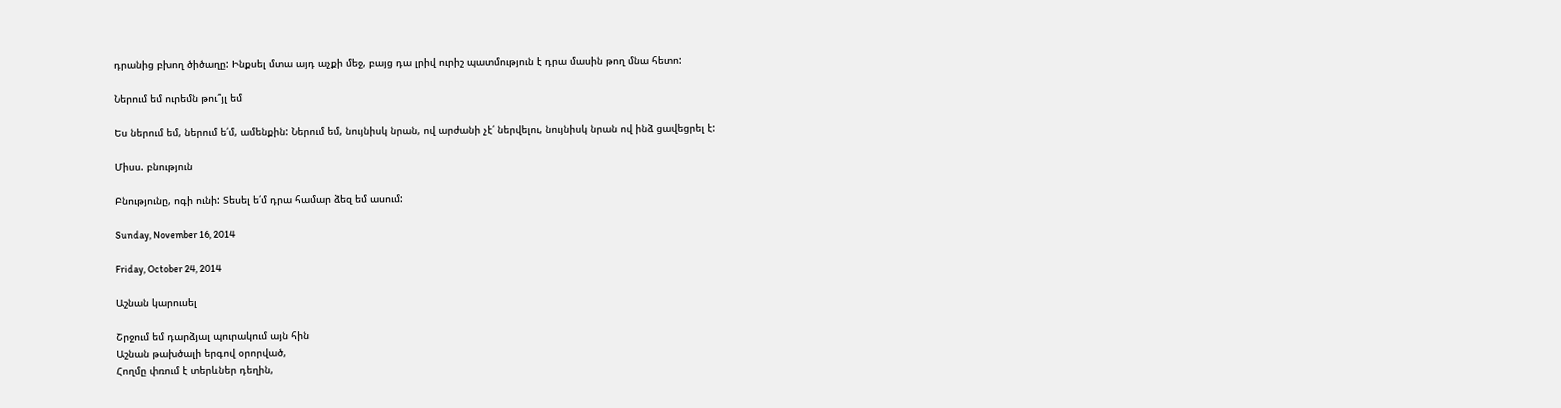դրանից բխող ծիծաղը: Ինքսել մտա այդ աչքի մեջ, բայց դա լրիվ ուրիշ պատմություն է դրա մասին թող մնա հետո:

Ներում եմ ուրեմն թու՞յլ եմ

Ես ներում եմ, ներում ե՛մ, ամենքին: Ներում եմ, նույնիսկ նրան, ով արժանի չէ՛ ներվելու, նույնիսկ նրան ով ինձ ցավեցրել է:

Միսս. բնություն

Բնությունը, ոգի ունի: Տեսել ե՛մ դրա համար ձեզ եմ ասում:

Sunday, November 16, 2014

Friday, October 24, 2014

Աշնան կարուսել

Շրջում եմ դարձյալ պուրակում այն հին
Աշնան թախծալի երգով օրորված,
Հողմը փռում է տերևներ դեղին,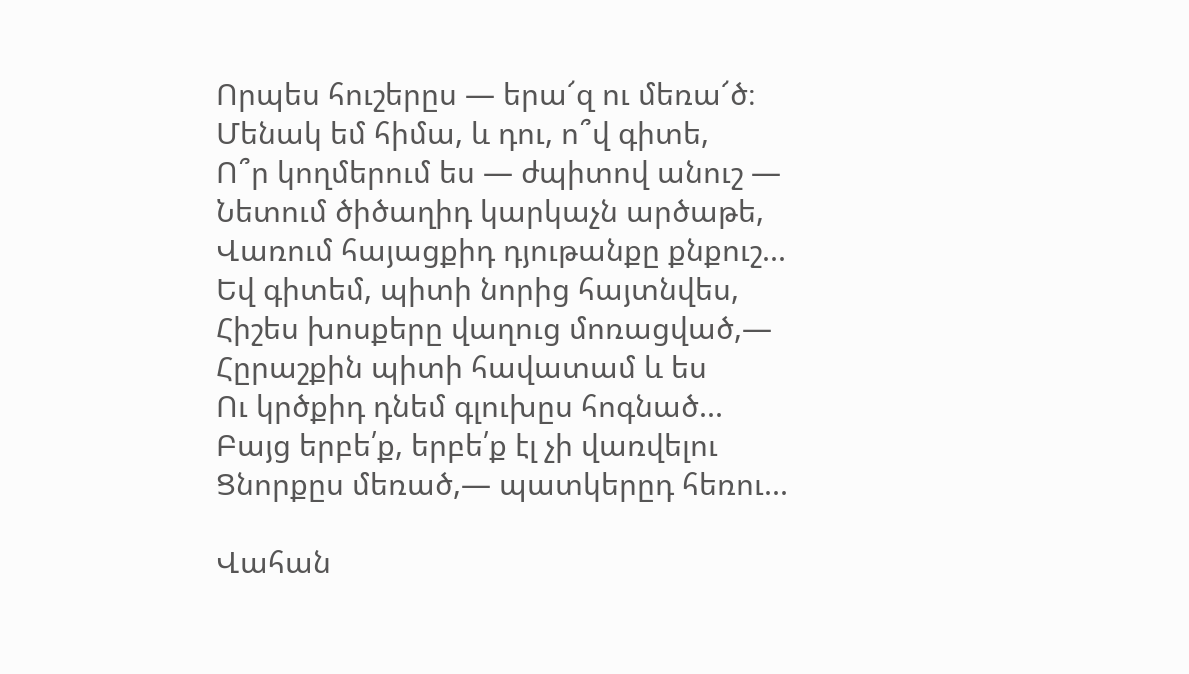Որպես հուշերըս — երա՜զ ու մեռա՜ծ։
Մենակ եմ հիմա, և դու, ո՞վ գիտե,
Ո՞ր կողմերում ես — ժպիտով անուշ —
Նետում ծիծաղիդ կարկաչն արծաթե,
Վառում հայացքիդ դյութանքը քնքուշ...
Եվ գիտեմ, պիտի նորից հայտնվես,
Հիշես խոսքերը վաղուց մոռացված,—
Հըրաշքին պիտի հավատամ և ես
Ու կրծքիդ դնեմ գլուխըս հոգնած...
Բայց երբե՛ք, երբե՛ք էլ չի վառվելու
Ցնորքըս մեռած,— պատկերըդ հեռու...

Վահան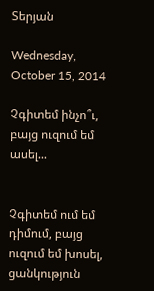Տերյան

Wednesday, October 15, 2014

Չգիտեմ ինչո՞ւ, բայց ուզում եմ ասել...


Չգիտեմ ում եմ դիմում, բայց ուզում եմ խոսել, ցանկություն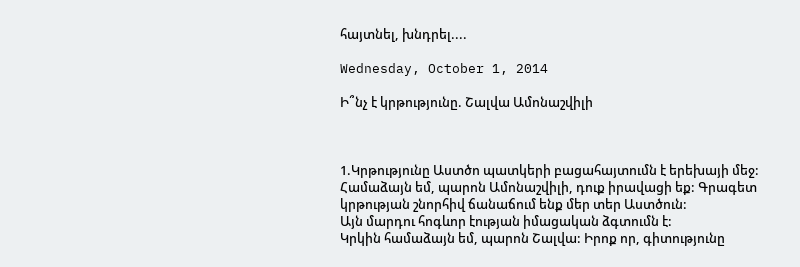հայտնել, խնդրել....

Wednesday, October 1, 2014

Ի՞նչ է կրթությունը. Շալվա Ամոնաշվիլի



1.Կրթությունը Աստծո պատկերի բացահայտումն է երեխայի մեջ:
Համաձայն եմ, պարոն Ամոնաշվիլի, դուք իրավացի եք: Գրագետ կրթության շնորհիվ ճանաճում ենք մեր տեր Աստծուն:
Այն մարդու հոգևոր էության իմացական ձգտումն է:
Կրկին համաձայն եմ, պարոն Շալվա: Իրոք որ, գիտությունը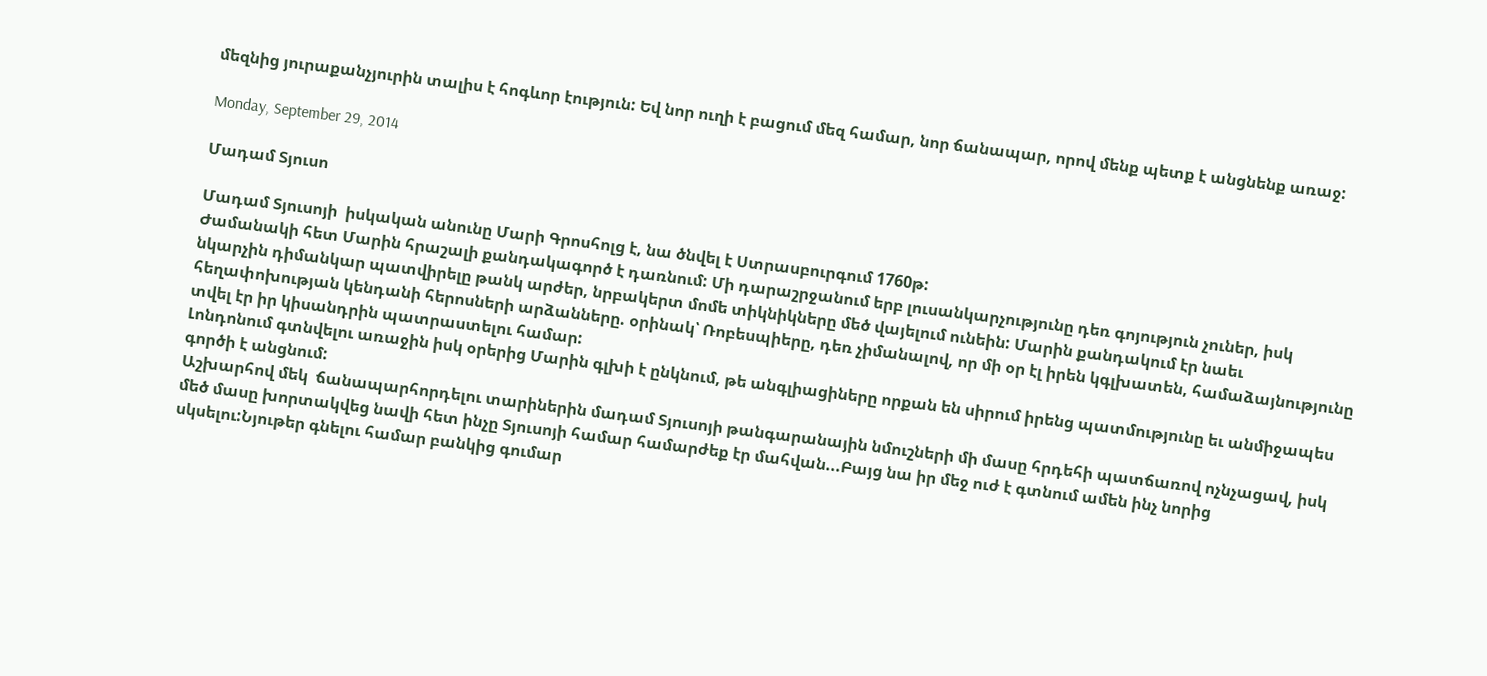մեզնից յուրաքանչյուրին տալիս է հոգևոր էություն: Եվ նոր ուղի է բացում մեզ համար, նոր ճանապար, որով մենք պետք է անցնենք առաջ:

Monday, September 29, 2014

Մադամ Տյուսո

Մադամ Տյուսոյի  իսկական անունը Մարի Գրոսհոլց է, նա ծնվել է Ստրասբուրգում 1760թ:
Ժամանակի հետ Մարին հրաշալի քանդակագործ է դառնում: Մի դարաշրջանում երբ լուսանկարչությունը դեռ գոյություն չուներ, իսկ նկարչին դիմանկար պատվիրելը թանկ արժեր, նրբակերտ մոմե տիկնիկները մեծ վայելում ունեին: Մարին քանդակում էր նաեւ հեղափոխության կենդանի հերոսների արձանները. օրինակ՝ Ռոբեսպիերը, դեռ չիմանալով, որ մի օր էլ իրեն կգլխատեն, համաձայնությունը տվել էր իր կիսանդրին պատրաստելու համար:
Լոնդոնում գտնվելու առաջին իսկ օրերից Մարին գլխի է ընկնում, թե անգլիացիները որքան են սիրում իրենց պատմությունը եւ անմիջապես գործի է անցնում:
Աշխարհով մեկ  ճանապարհորդելու տարիներին մադամ Տյուսոյի թանգարանային նմուշների մի մասը հրդեհի պատճառով ոչնչացավ, իսկ մեծ մասը խորտակվեց նավի հետ ինչը Տյուսոյի համար համարժեք էր մահվան...Բայց նա իր մեջ ուժ է գտնում ամեն ինչ նորից սկսելու:Նյութեր գնելու համար բանկից գումար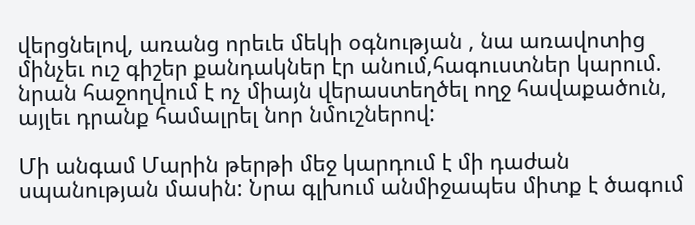վերցնելով, առանց որեւե մեկի օգնության , նա առավոտից մինչեւ ուշ գիշեր քանդակներ էր անում,հագուստներ կարում. նրան հաջողվում է ոչ միայն վերաստեղծել ողջ հավաքածուն, այլեւ դրանք համալրել նոր նմուշներով:

Մի անգամ Մարին թերթի մեջ կարդում է մի դաժան սպանության մասին: Նրա գլխում անմիջապես միտք է ծագում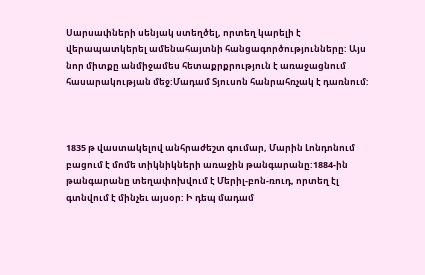Սարսափների սենյակ ստեղծել, որտեղ կարելի է վերապատկերել ամենահայտնի հանցագործությունները: Այս նոր միտքը անմիջամես հետաքրքրություն է առաջացնում հասարակության մեջ:Մադամ Տյուսոն հանրահռչակ է դառնում:



1835 թ վաստակելով անհրաժեշտ գումար, Մարին Լոնդոնում բացում է մոմե տիկնիկների առաջին թանգարանը:1884-ին թանգարանը տեղափոխվում է Մերիլ-բոն-ռուդ, որտեղ էլ գտնվում է մինչեւ այսօր: Ի դեպ մադամ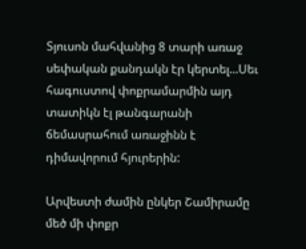Տյուսոն մահվանից 8 տարի առաջ սեփական քանդակն էր կերտել...Սեւ հագուստով փոքրամարմին այդ տատիկն էլ թանգարանի ճեմասրահում առաջինն է դիմավորում հյուրերին:

Արվեստի ժամին ընկեր Շամիրամը մեծ մի փոքր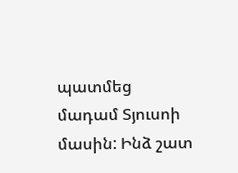պատմեց մադամ Տյուսոի մասին: Ինձ շատ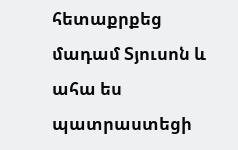հետաքրքեց մադամ Տյուսոն և ահա ես պատրաստեցի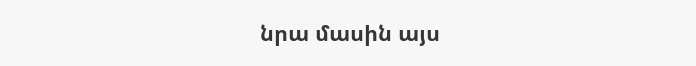նրա մասին այս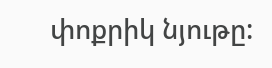փոքրիկ նյութը: